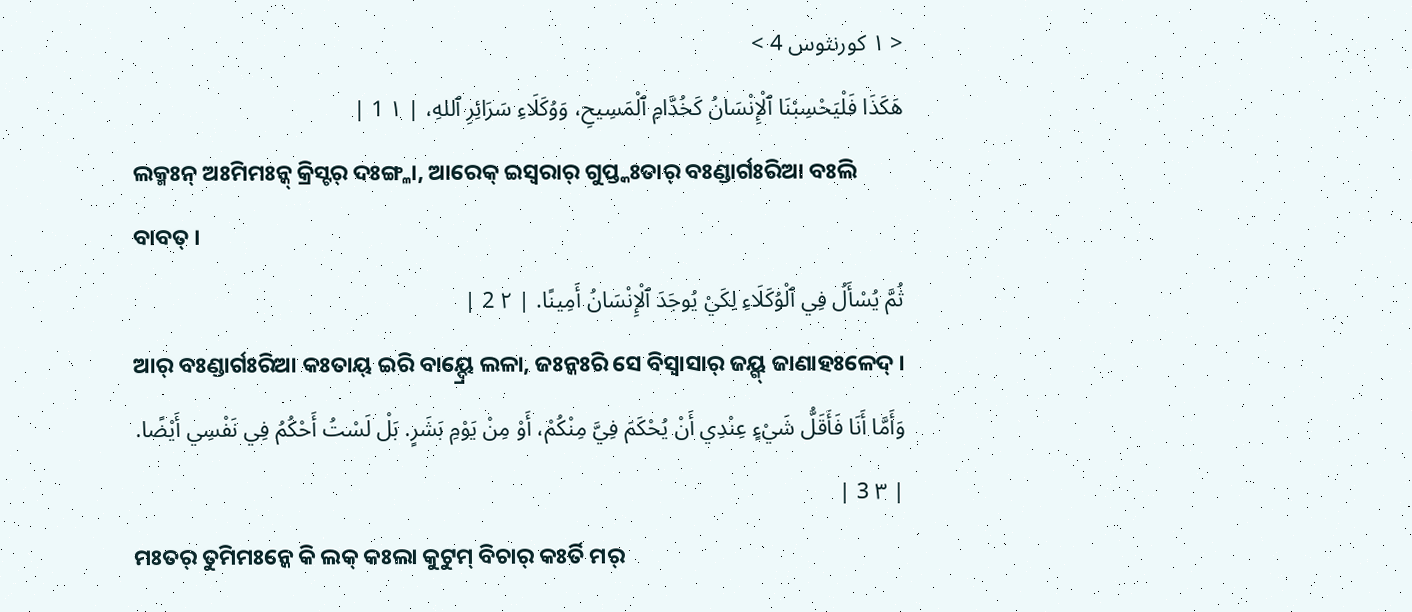< ١ كورنثوس 4 >
هَكَذَا فَلْيَحْسِبْنَا ٱلْإِنْسَانُ كَخُدَّامِ ٱلْمَسِيحِ، وَوُكَلَاءِ سَرَائِرِ ٱللهِ، | ١ 1 |
ଲକ୍ମଃନ୍ ଅଃମିମଃନ୍କ୍ କ୍ରିସ୍ଟର୍ ଦଃଙ୍ଗ୍ଳା, ଆରେକ୍ ଇସ୍ୱରାର୍ ଗୁପ୍ତ୍କଃତାର୍ ବଃଣ୍ଡାର୍ଗଃରିଆ ବଃଲି ବାବତ୍ ।
ثُمَّ يُسْأَلُ فِي ٱلْوُكَلَاءِ لِكَيْ يُوجَدَ ٱلْإِنْسَانُ أَمِينًا. | ٢ 2 |
ଆର୍ ବଃଣ୍ଡାର୍ଗଃରିଆ କଃତାୟ୍ ଇରି ବାୟ୍ଦ୍ରେ ଲଳା, ଜଃନ୍କଃରି ସେ ବିସ୍ୱାସାର୍ ଜୟ୍ଗ୍ ଜାଣାହଃଳେଦ୍ ।
وَأَمَّا أَنَا فَأَقَلُّ شَيْءٍ عِنْدِي أَنْ يُحْكَمَ فِيَّ مِنْكُمْ، أَوْ مِنْ يَوْمِ بَشَرٍ. بَلْ لَسْتُ أَحْكُمُ فِي نَفْسِي أَيْضًا. | ٣ 3 |
ମଃତର୍ ତୁମିମଃନ୍କେ କି ଲକ୍ କଃଲା କୁଟୁମ୍ ବିଚାର୍ କଃର୍ତି ମର୍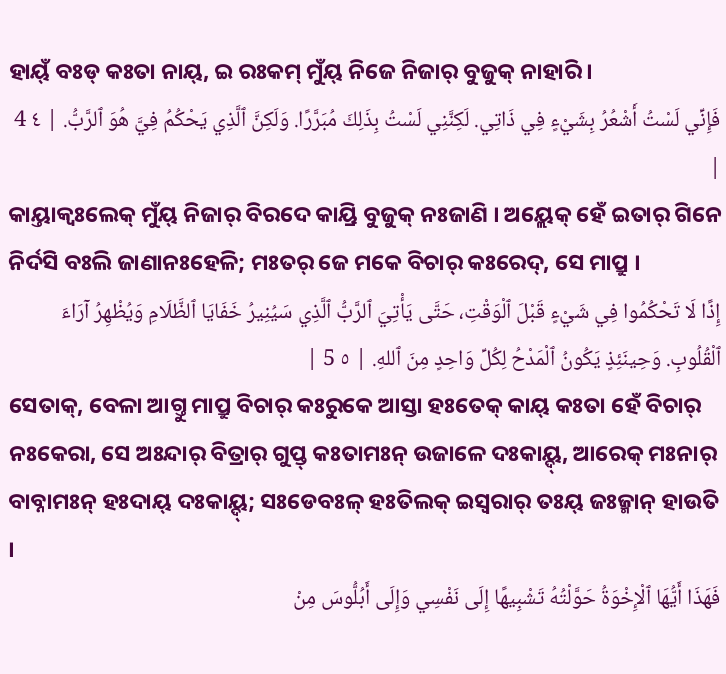ହାୟ୍ଁ ବଃଡ୍ କଃତା ନାୟ୍, ଇ ରଃକମ୍ ମୁଁୟ୍ ନିଜେ ନିଜାର୍ ବୁଜୁକ୍ ନାହାରି ।
فَإِنِّي لَسْتُ أَشْعُرُ بِشَيْءٍ فِي ذَاتِي. لَكِنَّنِي لَسْتُ بِذَلِكَ مُبَرَّرًا. وَلَكِنَّ ٱلَّذِي يَحْكُمُ فِيَّ هُوَ ٱلرَّبُّ. | ٤ 4 |
କାୟ୍ତାକ୍ବଃଲେକ୍ ମୁଁୟ୍ ନିଜାର୍ ବିରଦେ କାୟ୍ରି ବୁଜୁକ୍ ନଃଜାଣି । ଅୟ୍ଲେକ୍ ହେଁ ଇତାର୍ ଗିନେ ନିର୍ଦସି ବଃଲି ଜାଣାନଃହେଳି; ମଃତର୍ ଜେ ମକେ ବିଚାର୍ କଃରେଦ୍, ସେ ମାପ୍ରୁ ।
إِذًا لَا تَحْكُمُوا فِي شَيْءٍ قَبْلَ ٱلْوَقْتِ، حَتَّى يَأْتِيَ ٱلرَّبُّ ٱلَّذِي سَيُنِيرُ خَفَايَا ٱلظَّلَامِ وَيُظْهِرُ آرَاءَ ٱلْقُلُوبِ. وَحِينَئِذٍ يَكُونُ ٱلْمَدْحُ لِكُلِّ وَاحِدٍ مِنَ ٱللهِ. | ٥ 5 |
ସେତାକ୍, ବେଳା ଆଗ୍ତୁ ମାପ୍ରୁ ବିଚାର୍ କଃରୁକେ ଆସ୍ତା ହଃତେକ୍ କାୟ୍ କଃତା ହେଁ ବିଚାର୍ ନଃକେରା, ସେ ଅଃନ୍ଦାର୍ ବିତ୍ରାର୍ ଗୁପ୍ତ୍ କଃତାମଃନ୍ ଉଜାଳେ ଦଃକାୟ୍ଦ୍, ଆରେକ୍ ମଃନାର୍ ବାବ୍ନାମଃନ୍ ହଃଦାୟ୍ ଦଃକାୟ୍ଦ୍; ସଃଡେବଃଳ୍ ହଃତିଲକ୍ ଇସ୍ୱରାର୍ ତଃୟ୍ ଜଃଜ୍ମାନ୍ ହାଉତି ।
فَهَذَا أَيُّهَا ٱلْإِخْوَةُ حَوَّلْتُهُ تَشْبِيهًا إِلَى نَفْسِي وَإِلَى أَبُلُّوسَ مِنْ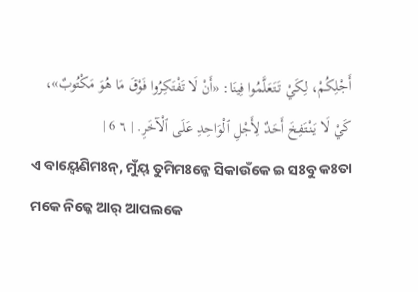أَجْلِكُمْ، لِكَيْ تَتَعَلَّمُوا فِينَا: «أَنْ لَا تَفْتَكِرُوا فَوْقَ مَا هُوَ مَكْتُوبٌ»، كَيْ لَا يَنْتَفِخَ أَحَدٌ لِأَجْلِ ٱلْوَاحِدِ عَلَى ٱلْآخَرِ. | ٦ 6 |
ଏ ବାୟ୍ବେଣିମଃନ୍, ମୁଁୟ୍ ତୁମିମଃନ୍କେ ସିକାଉଁକେ ଇ ସଃବୁ କଃତା ମକେ ନିଜ୍କେ ଆର୍ ଆପଲକେ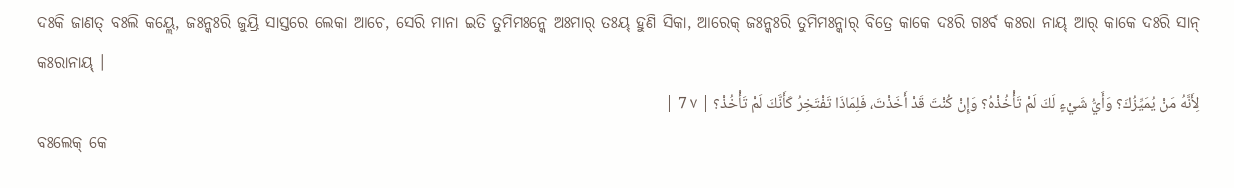ଦଃକି ଜାଣତ୍ ବଃଲି କୟ୍ଲେ, ଜଃନ୍କଃରି ଜୁୟ୍ରି ସାସ୍ତରେ ଲେକା ଆଚେ, ସେରି ମାନା ଇତି ତୁମିମଃନ୍କେ ଅଃମାର୍ ତଃୟ୍ ହୁଣି ସିକା, ଆରେକ୍ ଜଃନ୍କଃରି ତୁମିମଃନ୍କାର୍ ବିତ୍ରେ କାକେ ଦଃରି ଗଃର୍ବ କଃରା ନାୟ୍ ଆର୍ କାକେ ଦଃରି ସାନ୍ କଃରାନାୟ୍ ।
لِأَنَّهُ مَنْ يُمَيِّزُكَ؟ وَأَيُّ شَيْءٍ لَكَ لَمْ تَأْخُذْهُ؟ وَإِنْ كُنْتَ قَدْ أَخَذْتَ، فَلِمَاذَا تَفْتَخِرُ كَأَنَّكَ لَمْ تَأْخُذْ؟ | ٧ 7 |
ବଃଲେକ୍ କେ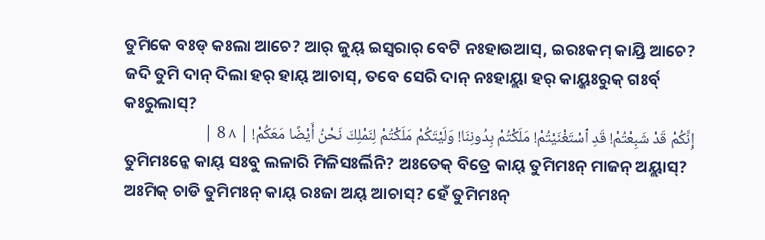ତୁମିକେ ବଃଡ୍ କଃଲା ଆଚେ? ଆର୍ ଜୁୟ୍ ଇସ୍ୱରାର୍ ବେଟି ନଃହାଉଆସ୍, ଇରଃକମ୍ କାୟ୍ରି ଆଚେ? ଜଦି ତୁମି ଦାନ୍ ଦିଲା ହର୍ ହାୟ୍ ଆଚାସ୍, ତବେ ସେରି ଦାନ୍ ନଃହାୟ୍ଲା ହର୍ କାୟ୍କଃରୁକ୍ ଗଃର୍ବ୍ କଃରୁଲାସ୍?
إِنَّكُمْ قَدْ شَبِعْتُمْ! قَدِ ٱسْتَغْنَيْتُمْ! مَلَكْتُمْ بِدُونِنَا! وَلَيْتَكُمْ مَلَكْتُمْ لِنَمْلِكَ نَحْنُ أَيْضًا مَعَكُمْ! | ٨ 8 |
ତୁମିମଃନ୍କେ କାୟ୍ ସଃବୁ ଲଳାରି ମିଳିସଃର୍ଲିନି? ଅଃତେକ୍ ବିତ୍ରେ କାୟ୍ ତୁମିମଃନ୍ ମାଜନ୍ ଅୟ୍ଲାସ୍? ଅଃମିକ୍ ଚାଡି ତୁମିମଃନ୍ କାୟ୍ ରଃଜା ଅୟ୍ ଆଚାସ୍? ହେଁ ତୁମିମଃନ୍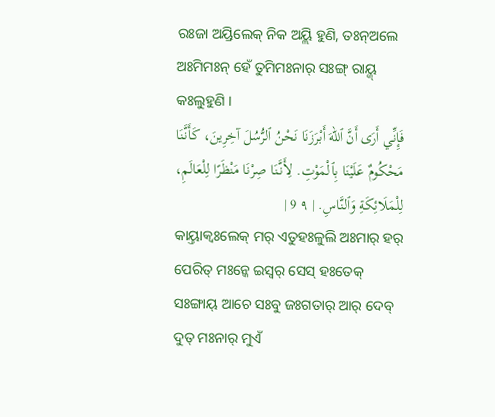ରଃଜା ଅୟ୍ରିଲେକ୍ ନିକ ଅୟ୍ଲି ହୁଣି, ତଃନ୍ଅଲେ ଅଃମିମଃନ୍ ହେଁ ତୁମିମଃନାର୍ ସଃଙ୍ଗ୍ ରାୟ୍ଜ୍ କଃଲୁହୁଣି ।
فَإِنِّي أَرَى أَنَّ ٱللهَ أَبْرَزَنَا نَحْنُ ٱلرُّسُلَ آخِرِينَ، كَأَنَّنَا مَحْكُومٌ عَلَيْنَا بِٱلْمَوْتِ. لِأَنَّنَا صِرْنَا مَنْظَرًا لِلْعَالَمِ، لِلْمَلَائِكَةِ وَٱلنَّاسِ. | ٩ 9 |
କାୟ୍ତାକ୍ବଃଲେକ୍ ମର୍ ଏତୁହଃଳୁଲି ଅଃମାର୍ ହର୍ ପେରିତ୍ ମଃନ୍କେ ଇସ୍ୱର୍ ସେସ୍ ହଃତେକ୍ ସଃଙ୍ଗାୟ୍ ଆଚେ ସଃବୁ ଜଃଗତାର୍ ଆର୍ ଦେବ୍ ଦୁତ୍ ମଃନାର୍ ମୁଏଁ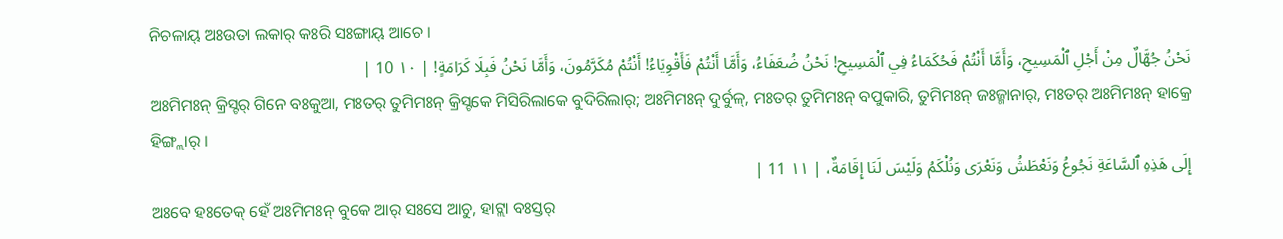ନିଚଳାୟ୍ ଅଃଉତା ଲକାର୍ କଃରି ସଃଙ୍ଗାୟ୍ ଆଚେ ।
نَحْنُ جُهَّالٌ مِنْ أَجْلِ ٱلْمَسِيحِ، وَأَمَّا أَنْتُمْ فَحُكَمَاءُ فِي ٱلْمَسِيحِ! نَحْنُ ضُعَفَاءُ، وَأَمَّا أَنْتُمْ فَأَقْوِيَاءُ! أَنْتُمْ مُكَرَّمُونَ، وَأَمَّا نَحْنُ فَبِلَا كَرَامَةٍ! | ١٠ 10 |
ଅଃମିମଃନ୍ କ୍ରିସ୍ଟର୍ ଗିନେ ବଃକୁଆ, ମଃତର୍ ତୁମିମଃନ୍ କ୍ରିସ୍ଟକେ ମିସିରିଲାକେ ବୁଦିରିଲାର୍; ଅଃମିମଃନ୍ ଦୁର୍ବୁଳ୍, ମଃତର୍ ତୁମିମଃନ୍ ବପୁକାରି, ତୁମିମଃନ୍ ଜଃଜ୍ମାନାର୍, ମଃତର୍ ଅଃମିମଃନ୍ ହାକ୍ରେ ହିଙ୍ଗ୍ଲାର୍ ।
إِلَى هَذِهِ ٱلسَّاعَةِ نَجُوعُ وَنَعْطَشُ وَنَعْرَى وَنُلْكَمُ وَلَيْسَ لَنَا إِقَامَةٌ، | ١١ 11 |
ଅଃବେ ହଃତେକ୍ ହେଁ ଅଃମିମଃନ୍ ବୁକେ ଆର୍ ସଃସେ ଆଚୁ, ହାଟ୍ଲା ବଃସ୍ତର୍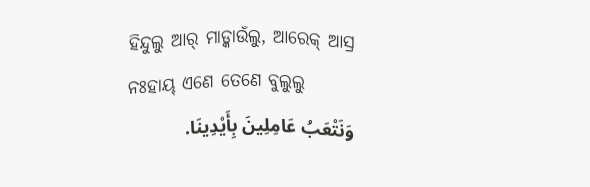ହିନ୍ଦୁଲୁ ଆର୍ ମାଡ୍କାଉଁଲୁ, ଆରେକ୍ ଆସ୍ର ନଃହାୟ୍ ଏଣେ ତେଣେ ବୁଲୁଲୁ
وَنَتْعَبُ عَامِلِينَ بِأَيْدِينَا.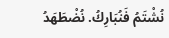نُشْتَمُ فَنُبَارِكُ. نُضْطَهَدُ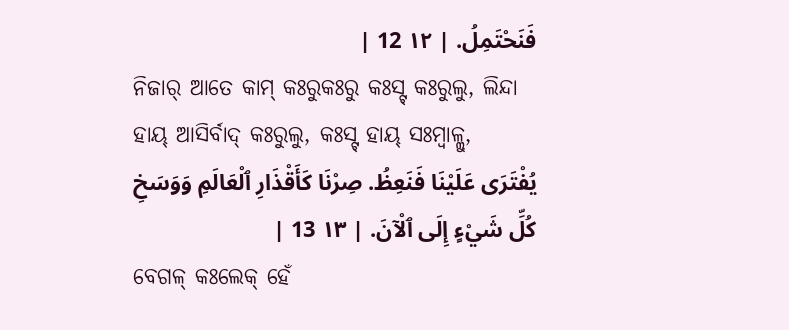فَنَحْتَمِلُ. | ١٢ 12 |
ନିଜାର୍ ଆତେ କାମ୍ କଃରୁକଃରୁ କଃସ୍ଟ୍ କଃରୁଲୁ, ଲିନ୍ଦା ହାୟ୍ ଆସିର୍ବାଦ୍ କଃରୁଲୁ, କଃସ୍ଟ୍ ହାୟ୍ ସଃମ୍ବାଳ୍ଲୁ,
يُفْتَرَى عَلَيْنَا فَنَعِظُ. صِرْنَا كَأَقْذَارِ ٱلْعَالَمِ وَوَسَخِ كُلِّ شَيْءٍ إِلَى ٱلْآنَ. | ١٣ 13 |
ବେଗଳ୍ କଃଲେକ୍ ହେଁ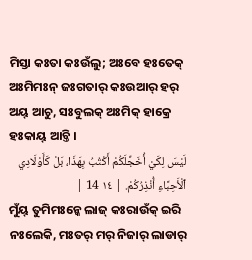ମିସ୍ତା କଃତା କଃଉଁଲୁ; ଅଃବେ ହଃତେକ୍ ଅଃମିମଃନ୍ ଜଃଗତାର୍ କଃଉଆର୍ ହର୍ ଅୟ୍ ଆଚୁ, ସଃବୁଲକ୍ ଅଃମିକ୍ ହାକ୍ରେ ହଃକାୟ୍ ଆଚ୍ତି ।
لَيْسَ لِكَيْ أُخَجِّلَكُمْ أَكْتُبُ بِهَذَا، بَلْ كَأَوْلَادِي ٱلْأَحِبَّاءِ أُنْذِرُكُمْ. | ١٤ 14 |
ମୁଁୟ୍ ତୁମିମଃନ୍କେ ଲାଜ୍ କଃରାଉଁକ୍ ଇରି ନଃଲେକି, ମଃତର୍ ମର୍ ନିଜାର୍ ଲାଡାର୍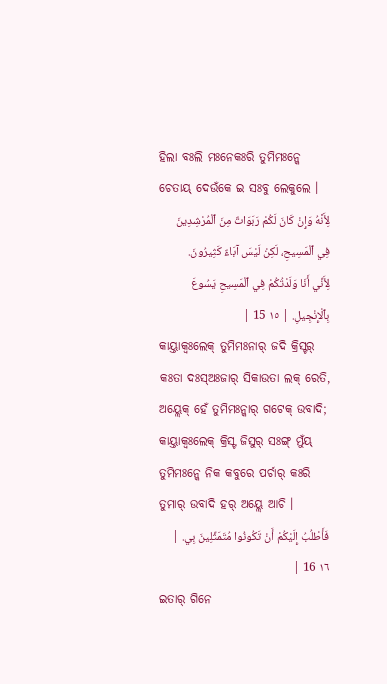ହିଲା ବଃଲି ମଃନେକଃରି ତୁମିମଃନ୍କେ ଚେତାୟ୍ ଦେଉଁକେ ଇ ସଃବୁ ଲେକୁଲେ ।
لِأَنَّهُ وَإِنْ كَانَ لَكُمْ رَبَوَاتٌ مِنَ ٱلْمُرْشِدِينَ فِي ٱلْمَسِيحِ، لَكِنْ لَيْسَ آبَاءٌ كَثِيرُونَ. لِأَنِّي أَنَا وَلَدْتُكُمْ فِي ٱلْمَسِيحِ يَسُوعَ بِٱلْإِنْجِيلِ. | ١٥ 15 |
କାୟ୍ତାକ୍ବଃଲେକ୍ ତୁମିମଃନାର୍ ଜଦି କ୍ରିସ୍ଟର୍ କଃତା ଦଃସ୍ଅଃଜାର୍ ସିକାଉତା ଲକ୍ ରେତି, ଅୟ୍ଲେକ୍ ହେଁ ତୁମିମଃନ୍କାର୍ ଗଟେକ୍ ଉବାଦି; କାୟ୍ତାକ୍ବଃଲେକ୍ କ୍ରିସ୍ଟ ଜିସୁର୍ ସଃଙ୍ଗ୍ ମୁଁୟ୍ ତୁମିମଃନ୍କେ ନିକ କବୁରେ ପର୍ଚାର୍ କଃରି ତୁମାର୍ ଉବାଦି ହର୍ ଅୟ୍ଲେ ଆଚି ।
فَأَطْلُبُ إِلَيْكُمْ أَنْ تَكُونُوا مُتَمَثِّلِينَ بِي. | ١٦ 16 |
ଇତାର୍ ଗିନେ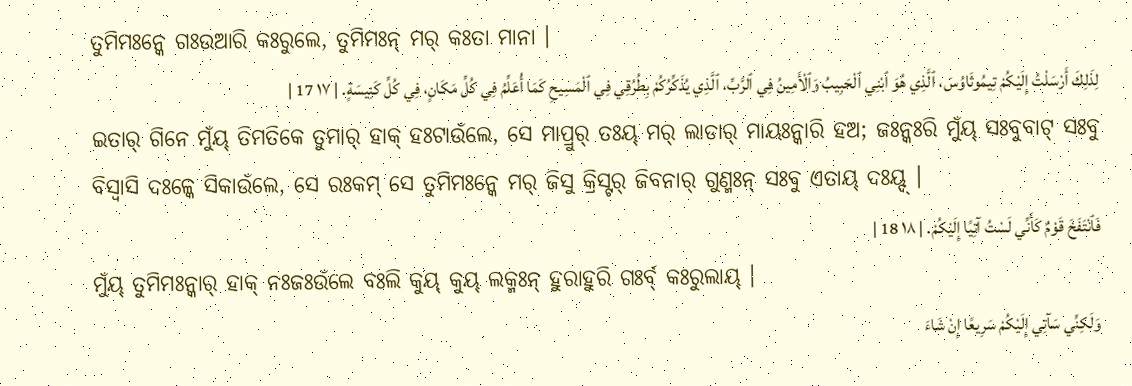ତୁମିମଃନ୍କେ ଗଃଉଆରି କଃରୁଲେ, ତୁମିମଃନ୍ ମର୍ କଃତା ମାନା ।
لِذَلِكَ أَرْسَلْتُ إِلَيْكُمْ تِيمُوثَاوُسَ، ٱلَّذِي هُوَ ٱبْنِي ٱلْحَبِيبُ وَٱلْأَمِينُ فِي ٱلرَّبِّ، ٱلَّذِي يُذَكِّرُكُمْ بِطُرُقِي فِي ٱلْمَسِيحِ كَمَا أُعَلِّمُ فِي كُلِّ مَكَانٍ، فِي كُلِّ كَنِيسَةٍ. | ١٧ 17 |
ଇତାର୍ ଗିନେ ମୁଁୟ୍ ତିମତିକେ ତୁମାର୍ ହାକ୍ ହଃଟାଉଁଲେ, ସେ ମାପ୍ରୁର୍ ତଃୟ୍ ମର୍ ଲାଡାର୍ ମାୟଃନ୍କାରି ହଅ; ଜଃନ୍କଃରି ମୁଁୟ୍ ସଃବୁବାଟ୍ ସଃବୁ ବିସ୍ୱାସି ଦଃଳ୍କେ ସିକାଉଁଲେ, ସେ ରଃକମ୍ ସେ ତୁମିମଃନ୍କେ ମର୍ ଜିସୁ କ୍ରିସ୍ଟର୍ ଜିବନାର୍ ଗୁଣ୍ମଃନ୍ ସଃବୁ ଏତାୟ୍ ଦଃୟ୍ଦ୍ ।
فَٱنْتَفَخَ قَوْمٌ كَأَنِّي لَسْتُ آتِيًا إِلَيْكُمْ. | ١٨ 18 |
ମୁଁୟ୍ ତୁମିମଃନ୍କାର୍ ହାକ୍ ନଃଜଃଉଁଲେ ବଃଲି କୁୟ୍ କୁୟ୍ ଲକ୍ମଃନ୍ ହୁରାହୁରି ଗଃର୍ବ୍ କଃରୁଲାୟ୍ ।
وَلَكِنِّي سَآتِي إِلَيْكُمْ سَرِيعًا إِنْ شَاءَ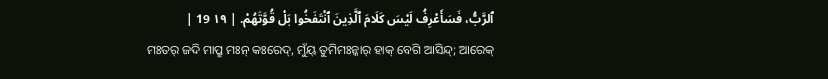ٱلرَّبُّ، فَسَأَعْرِفُ لَيْسَ كَلَامَ ٱلَّذِينَ ٱنْتَفَخُوا بَلْ قُوَّتَهُمْ. | ١٩ 19 |
ମଃତର୍ ଜଦି ମାପ୍ରୁ ମଃନ୍ କଃରେଦ୍, ମୁଁୟ୍ ତୁମିମଃନ୍କାର୍ ହାକ୍ ବେଗି ଆସିନ୍ଦ୍; ଆରେକ୍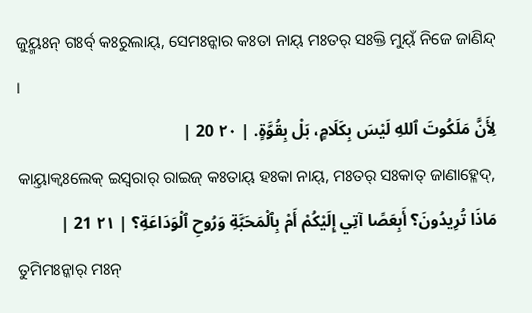ଜୁୟ୍ମଃନ୍ ଗଃର୍ବ୍ କଃରୁଲାୟ୍, ସେମଃନ୍କାର କଃତା ନାୟ୍ ମଃତର୍ ସଃକ୍ତି ମୁୟ୍ଁ ନିଜେ ଜାଣିନ୍ଦ୍ ।
لِأَنَّ مَلَكُوتَ ٱللهِ لَيْسَ بِكَلَامٍ، بَلْ بِقُوَّةٍ. | ٢٠ 20 |
କାୟ୍ତାକ୍ବଃଲେକ୍ ଇସ୍ୱରାର୍ ରାଇଜ୍ କଃତାୟ୍ ହଃକା ନାୟ୍, ମଃତର୍ ସଃକାତ୍ ଜାଣାହ୍ଳେଦ୍,
مَاذَا تُرِيدُونَ؟ أَبِعَصًا آتِي إِلَيْكُمْ أَمْ بِٱلْمَحَبَّةِ وَرُوحِ ٱلْوَدَاعَةِ؟ | ٢١ 21 |
ତୁମିମଃନ୍କାର୍ ମଃନ୍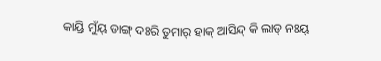କାୟ୍ରି ମୁଁୟ୍ ଡାଙ୍ଗ୍ ଦଃରି ତୁମାର୍ ହାକ୍ ଆସିନ୍ଦ୍ କି ଲାଡ୍ ନଃୟ୍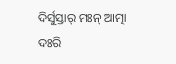ଦିର୍ସୁସ୍ତାର୍ ମଃନ୍ ଆତ୍ମା ଦଃରି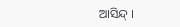ଆସିନ୍ଦ୍ ।